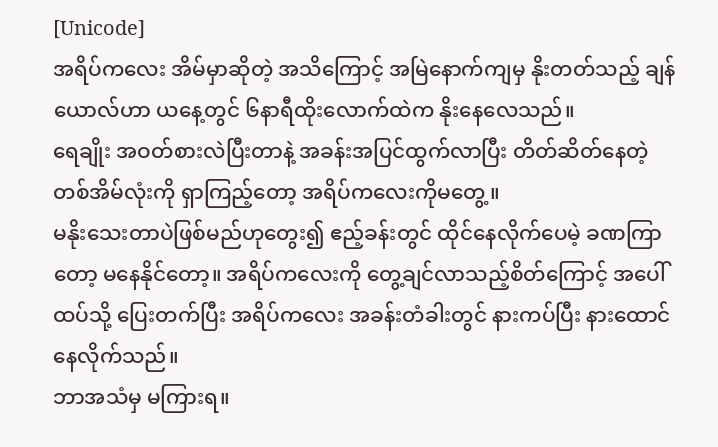[Unicode]
အရိပ်ကလေး အိမ်မှာဆိုတဲ့ အသိကြောင့် အမြဲနောက်ကျမှ နိုးတတ်သည့် ချန်ယောလ်ဟာ ယနေ့တွင် ၆နာရီထိုးလောက်ထဲက နိုးနေလေသည်။
ရေချိုး အဝတ်စားလဲပြီးတာနဲ့ အခန်းအပြင်ထွက်လာပြီး တိတ်ဆိတ်နေတဲ့ တစ်အိမ်လုံးကို ရှာကြည့်တော့ အရိပ်ကလေးကိုမတွေ့။
မနိုးသေးတာပဲဖြစ်မည်ဟုတွေး၍ ဧည့်ခန်းတွင် ထိုင်နေလိုက်ပေမဲ့ ခဏကြာတော့ မနေနိုင်တော့။ အရိပ်ကလေးကို တွေ့ချင်လာသည့်စိတ်ကြောင့် အပေါ်ထပ်သို့ ပြေးတက်ပြီး အရိပ်ကလေး အခန်းတံခါးတွင် နားကပ်ပြီး နားထောင်နေလိုက်သည်။
ဘာအသံမှ မကြားရ။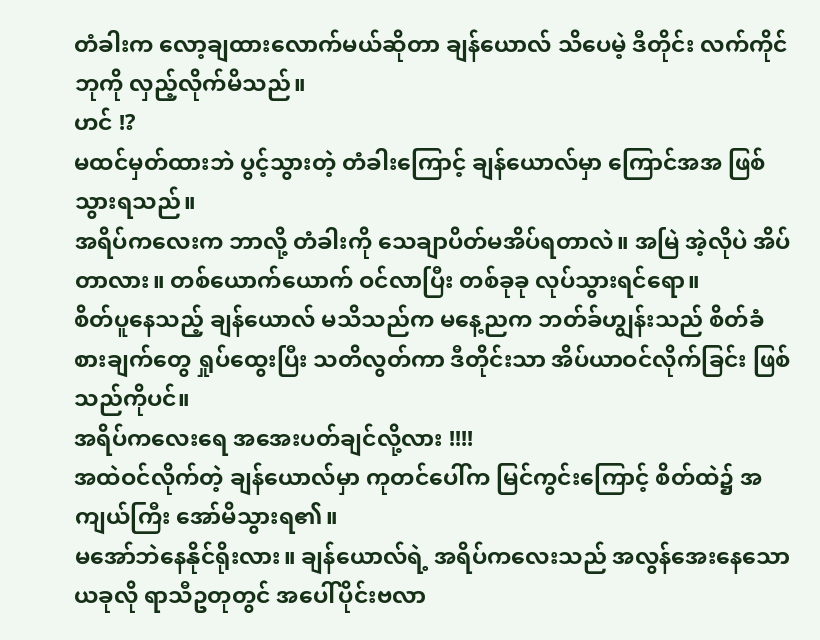တံခါးက လော့ချထားလောက်မယ်ဆိုတာ ချန်ယောလ် သိပေမဲ့ ဒီတိုင်း လက်ကိုင်ဘုကို လှည့်လိုက်မိသည်။
ဟင် !?
မထင်မှတ်ထားဘဲ ပွင့်သွားတဲ့ တံခါးကြောင့် ချန်ယောလ်မှာ ကြောင်အအ ဖြစ်သွားရသည်။
အရိပ်ကလေးက ဘာလို့ တံခါးကို သေချာပိတ်မအိပ်ရတာလဲ။ အမြဲ အဲ့လိုပဲ အိပ်တာလား။ တစ်ယောက်ယောက် ဝင်လာပြီး တစ်ခုခု လုပ်သွားရင်ရော။
စိတ်ပူနေသည့် ချန်ယောလ် မသိသည်က မနေ့ညက ဘတ်ခ်ဟျွန်းသည် စိတ်ခံစားချက်တွေ ရှုပ်ထွေးပြီး သတိလွတ်ကာ ဒီတိုင်းသာ အိပ်ယာဝင်လိုက်ခြင်း ဖြစ်သည်ကိုပင်။
အရိပ်ကလေးရေ အအေးပတ်ချင်လို့လား !!!!
အထဲဝင်လိုက်တဲ့ ချန်ယောလ်မှာ ကုတင်ပေါ်က မြင်ကွင်းကြောင့် စိတ်ထဲ၌ အကျယ်ကြီး အော်မိသွားရ၏။
မအော်ဘဲနေနိုင်ရိုးလား။ ချန်ယောလ်ရဲ့ အရိပ်ကလေးသည် အလွန်အေးနေသော ယခုလို ရာသီဥတုတွင် အပေါ်ပိုင်းဗလာ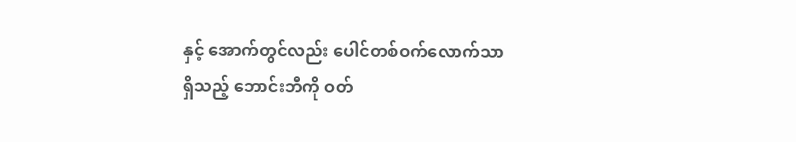နှင့် အောက်တွင်လည်း ပေါင်တစ်ဝက်လောက်သာ ရှိသည့် ဘောင်းဘီကို ဝတ်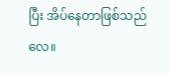ပြီး အိပ်နေတာဖြစ်သည်လေ။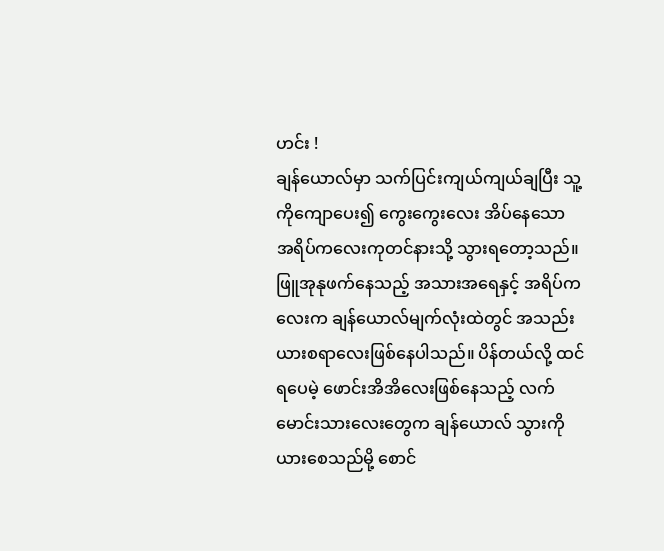ဟင်း !
ချန်ယောလ်မှာ သက်ပြင်းကျယ်ကျယ်ချပြီး သူ့ကိုကျောပေး၍ ကွေးကွေးလေး အိပ်နေသော အရိပ်ကလေးကုတင်နားသို့ သွားရတော့သည်။
ဖြူအုနုဖက်နေသည့် အသားအရေနှင့် အရိပ်ကလေးက ချန်ယောလ်မျက်လုံးထဲတွင် အသည်းယားစရာလေးဖြစ်နေပါသည်။ ပိန်တယ်လို့ ထင်ရပေမဲ့ ဖောင်းအိအိလေးဖြစ်နေသည့် လက်မောင်းသားလေးတွေက ချန်ယောလ် သွားကို ယားစေသည်မို့ စောင်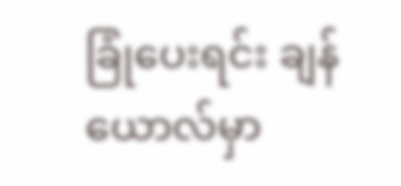ခြုံပေးရင်း ချန်ယောလ်မှာ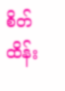စိတ်ထိန်း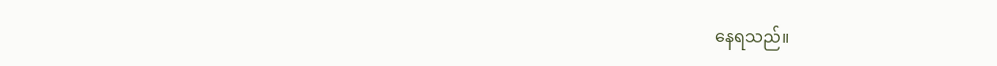နေရသည်။